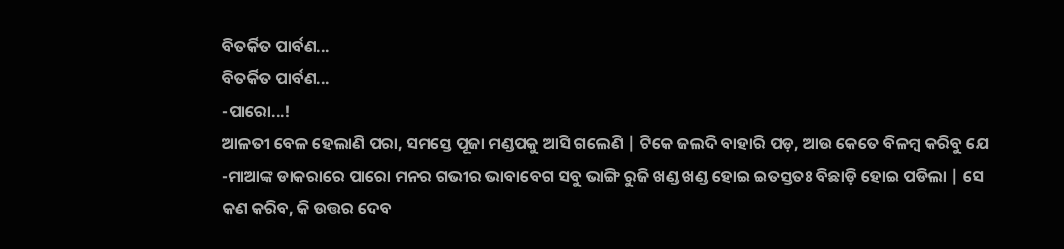ବିତର୍କିତ ପାର୍ବଣ...
ବିତର୍କିତ ପାର୍ବଣ...
-ପାରୋ...!
ଆଳତୀ ବେଳ ହେଲାଣି ପରା, ସମସ୍ତେ ପୂଜା ମଣ୍ଡପକୁ ଆସି ଗଲେଣି | ଟିକେ ଜଲଦି ବାହାରି ପଡ଼, ଆଉ କେତେ ବିଳମ୍ବ କରିବୁ ଯେ -ମାଆଙ୍କ ଡାକରାରେ ପାରୋ ମନର ଗଭୀର ଭାବାବେଗ ସବୁ ଭାଙ୍ଗି ରୁଜି ଖଣ୍ଡ ଖଣ୍ଡ ହୋଇ ଇତସ୍ତତଃ ବିଛାଡ଼ି ହୋଇ ପଡିଲା | ସେ କଣ କରିବ, କି ଉତ୍ତର ଦେବ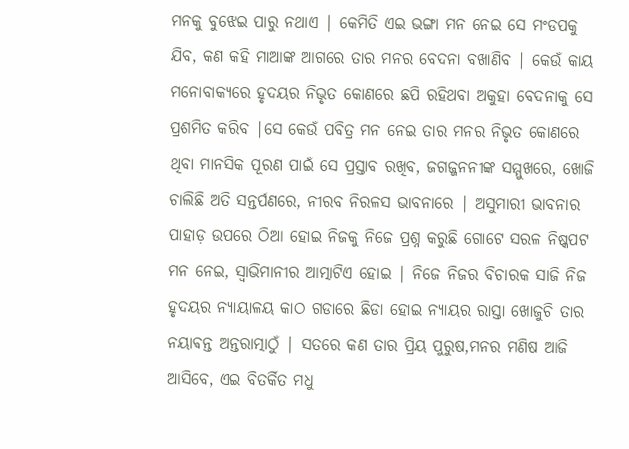ମନକୁ ବୁଝେଇ ପାରୁ ନଥାଏ | କେମିତି ଏଇ ଭଙ୍ଗା ମନ ନେଇ ସେ ମଂଡପକୁ ଯିବ, କଣ କହି ମାଆଙ୍କ ଆଗରେ ତାର ମନର ବେଦନା ବଖାଣିବ | କେଉଁ କାୟ ମନୋବାକ୍ୟରେ ହୃଦୟର ନିଭୃତ କୋଣରେ ଛପି ରହିଥବା ଅକୁହା ବେଦନାକୁ ସେ ପ୍ରଶମିତ କରିବ |ସେ କେଉଁ ପବିତ୍ର ମନ ନେଇ ତାର ମନର ନିଭୃତ କୋଣରେ ଥିବା ମାନସିକ ପୂରଣ ପାଇଁ ସେ ପ୍ରସ୍ତାବ ରଖିବ, ଜଗଜ୍ଜନନୀଙ୍କ ସମ୍ମୁଖରେ, ଖୋଜି ଚାଲିଛି ଅତି ସନ୍ତର୍ପଣରେ, ନୀରବ ନିରଳସ ଭାବନାରେ | ଅସୁମାରୀ ଭାବନାର ପାହାଡ଼ ଉପରେ ଠିଆ ହୋଇ ନିଜକୁ ନିଜେ ପ୍ରଶ୍ନ କରୁଛି ଗୋଟେ ସରଳ ନିଷ୍କପଟ ମନ ନେଇ, ସ୍ୱାଭିମାନୀର ଆତ୍ମାଟିଏ ହୋଇ | ନିଜେ ନିଜର ବିଚାରକ ସାଜି ନିଜ ହୃଦୟର ନ୍ୟାୟାଳୟ କାଠ ଗଡାରେ ଛିଡା ହୋଇ ନ୍ୟାୟର ରାସ୍ତା ଖୋଜୁଚି ତାର ନୟାଵନ୍ତ ଅନ୍ତରାତ୍ମାଠୁଁ | ସତରେ କଣ ତାର ପ୍ରିୟ ପୁରୁଷ,ମନର ମଣିଷ ଆଜି ଆସିବେ, ଏଇ ବିତର୍କିତ ମଧୁ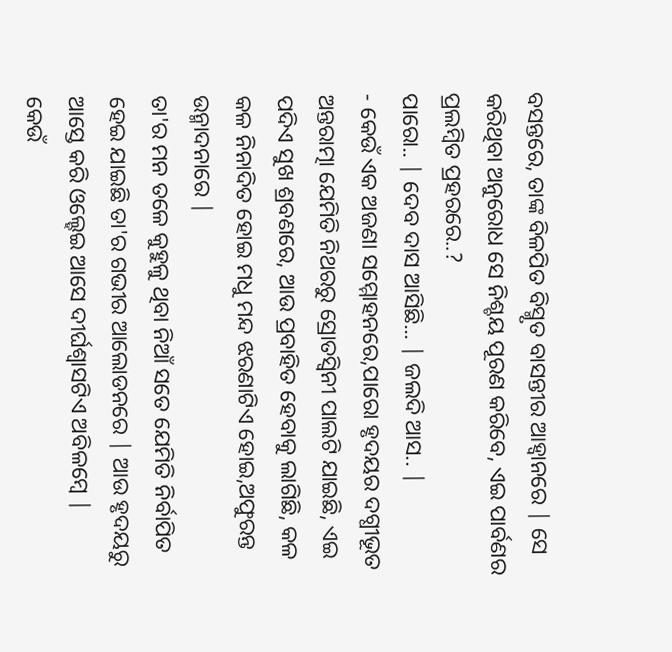ବସନ୍ତରେ, ତାଙ୍କ ବିଳପିତ ବିସ୍ମୃତ ବାସନ୍ତୀର ଆହ୍ୱାନରେ | ସେ କରିଥିବା ଅନୁରୋଧ ସେ ନିଶ୍ଚୟ ପୂରଣ କରିବେ, ଏଇ ପାର୍ବଣର ପ୍ରଲମ୍ବିତ ପ୍ରହରରେ..?
ପାରୋ.. | ଦେବ ଦାସ ଆସିଛି... | ଜଲଦି ଆସ.. |
- କେଉଁ ଏକ ଅଜଣା ସମ୍ମୋହନରେ,ପାରୋ ହୃଦୟର ଦଗ୍ଧୀଭୂତ ଅନ୍ତରାତ୍ମା ଯେମିତି ନିଥରରୁ ସ୍ରୋତସ୍ୱିନୀ ପାଲଟି ଯାଇଛି, ଏଇ ପଦିଏ ସୁଖ ଶ୍ରବଣରେ, ଆଉ ପ୍ରବାହିତ ହେବାକୁ ଲାଗିଛି, କଳ କଳ ନିନାଦିତ ହୋଇ ମଧୁ ମନ୍ଦ ଝରଣାଟିଏ ହୋଇ,ଅଫୁରନ୍ତ ଉନ୍ମାଦନାରେ |
ତା'ର ମନ ତଳେ କୁହୁଳୁ ଥିବା ନିଆଁ ସତେ ଯେମିତି ନିର୍ବାପିତ ହେଇ ଯାଇଛି ତା'ର ଗଭୀର ଆଲୋଡନରେ | ଆଉ ହୃଦୟରୁ ଆସ୍ତେ କରି ଓଲ୍ହେଇ ଆସେ ଦୀର୍ଘଶ୍ୱାସଟିଏ ଅବିଳମ୍ବେ |
କେଉଁ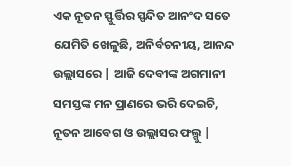ଏକ ନୂତନ ସ୍ଫୁର୍ତ୍ତିର ସ୍ପନ୍ଦିତ ଆନଂଦ ସତେ ଯେମିତି ଖେଳୁଛି, ଅନିର୍ବଚନୀୟ, ଆନନ୍ଦ ଉଲ୍ଲାସରେ | ଆଜି ଦେବୀଙ୍କ ଅଗମାନୀ ସମସ୍ତଙ୍କ ମନ ପ୍ରାଣରେ ଭରି ଦେଇଚି, ନୂତନ ଆବେଗ ଓ ଉଲ୍ଲାସର ଫଲ୍ଗୁ |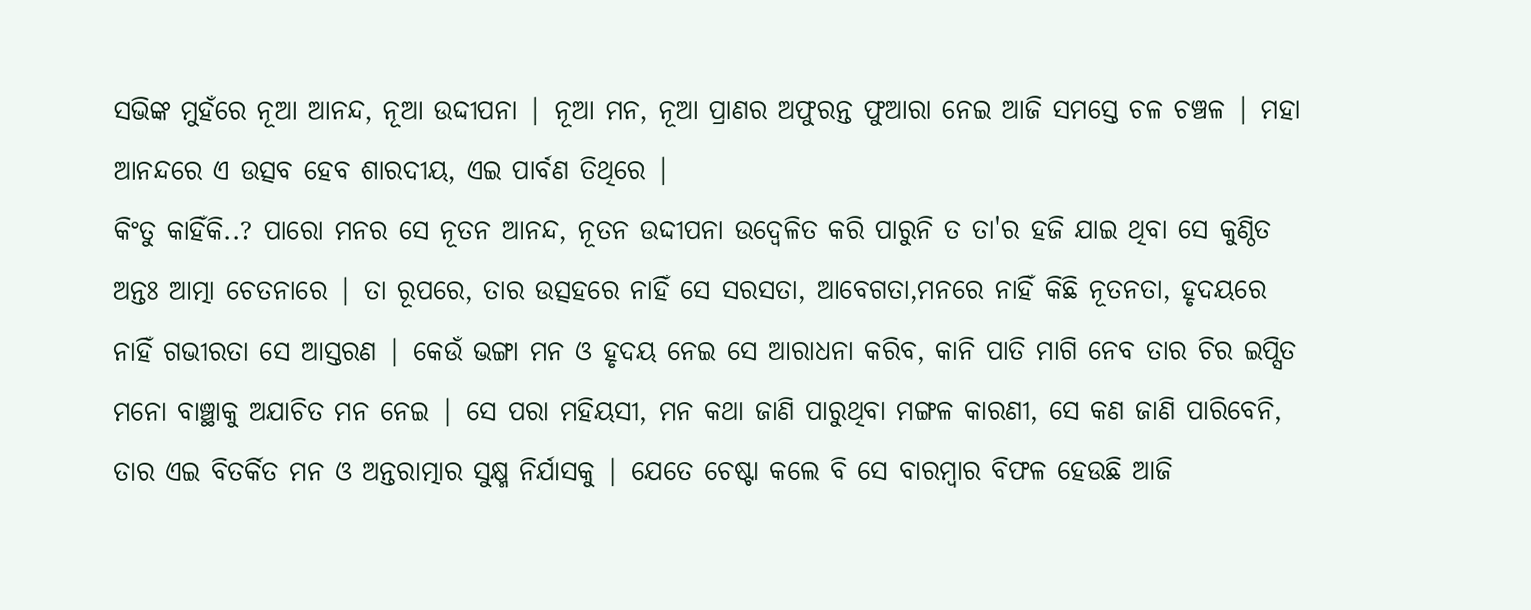ସଭିଙ୍କ ମୁହଁରେ ନୂଆ ଆନନ୍ଦ, ନୂଆ ଉଦ୍ଦୀପନା | ନୂଆ ମନ, ନୂଆ ପ୍ରାଣର ଅଫୁରନ୍ତ ଫୁଆରା ନେଇ ଆଜି ସମସ୍ତେ ଚଳ ଚଞ୍ଚଳ | ମହା ଆନନ୍ଦରେ ଏ ଉତ୍ସବ ହେବ ଶାରଦୀୟ, ଏଇ ପାର୍ବଣ ତିଥିରେ |
କିଂତୁ କାହିଁକି..? ପାରୋ ମନର ସେ ନୂତନ ଆନନ୍ଦ, ନୂତନ ଉଦ୍ଦୀପନା ଉଦ୍ବେଳିତ କରି ପାରୁନି ତ ତା'ର ହଜି ଯାଇ ଥିବା ସେ କୁଣ୍ଠିତ ଅନ୍ତଃ ଆତ୍ମା ଚେତନାରେ | ତା ରୂପରେ, ତାର ଉତ୍ସହରେ ନାହିଁ ସେ ସରସତା, ଆବେଗତା,ମନରେ ନାହିଁ କିଛି ନୂତନତା, ହୃଦୟରେ ନାହିଁ ଗଭୀରତା ସେ ଆସ୍ତରଣ | କେଉଁ ଭଙ୍ଗା ମନ ଓ ହୃଦୟ ନେଇ ସେ ଆରାଧନା କରିବ, କାନି ପାତି ମାଗି ନେବ ତାର ଚିର ଇପ୍ସିତ ମନୋ ବାଞ୍ଛାକୁ ଅଯାଚିତ ମନ ନେଇ | ସେ ପରା ମହିୟସୀ, ମନ କଥା ଜାଣି ପାରୁଥିବା ମଙ୍ଗଳ କାରଣୀ, ସେ କଣ ଜାଣି ପାରିବେନି, ତାର ଏଇ ବିତର୍କିତ ମନ ଓ ଅନ୍ତରାତ୍ମାର ସୁକ୍ଷ୍ମ ନିର୍ଯାସକୁ | ଯେତେ ଚେଷ୍ଟା କଲେ ବି ସେ ବାରମ୍ବାର ବିଫଳ ହେଉଛି ଆଜି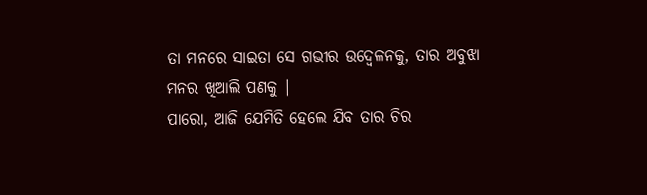ତା ମନରେ ସାଇତା ସେ ଗଭୀର ଉଦ୍ବେଳନକୁ, ତାର ଅବୁଝା ମନର ଖିଆଲି ପଣକୁ |
ପାରୋ, ଆଜି ଯେମିତି ହେଲେ ଯିବ ତାର ଚିର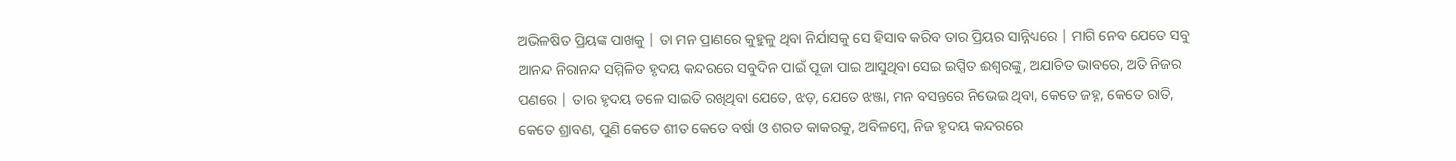ଅଭିଳଷିତ ପ୍ରିୟଙ୍କ ପାଖକୁ | ତା ମନ ପ୍ରାଣରେ କୁହୁଳୁ ଥିବା ନିର୍ଯାସକୁ ସେ ହିସାବ କରିବ ତାର ପ୍ରିୟର ସାନ୍ନିଧ୍ୟରେ | ମାଗି ନେବ ଯେତେ ସବୁ ଆନନ୍ଦ ନିରାନନ୍ଦ ସମ୍ମିଳିତ ହୃଦୟ କନ୍ଦରରେ ସବୁଦିନ ପାଇଁ ପୂଜା ପାଇ ଆସୁଥିବା ସେଇ ଇପ୍ସିତ ଈଶ୍ୱରଙ୍କୁ, ଅଯାଚିତ ଭାବରେ, ଅତି ନିଜର ପଣରେ | ତାର ହୃଦୟ ତଳେ ସାଇତି ରଖିଥିବା ଯେତେ, ଝଡ଼, ଯେତେ ଝଞ୍ଜା, ମନ ବସନ୍ତରେ ନିଭେଇ ଥିବା, କେତେ ଜହ୍ନ, କେତେ ରାତି, କେତେ ଶ୍ରାବଣ, ପୁଣି କେତେ ଶୀତ କେତେ ବର୍ଷା ଓ ଶରତ କାକରକୁ, ଅବିଳମ୍ବେ, ନିଜ ହୃଦୟ କନ୍ଦରରେ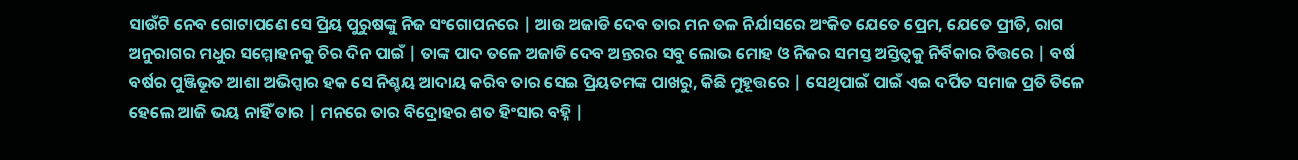ସାଉଁଟି ନେବ ଗୋଟାପଣେ ସେ ପ୍ରିୟ ପୁରୁଷଙ୍କୁ ନିଜ ସଂଗୋପନରେ | ଆଉ ଅଜାଡି ଦେବ ତାର ମନ ତଳ ନିର୍ଯାସରେ ଅଂକିତ ଯେତେ ପ୍ରେମ, ଯେତେ ପ୍ରୀତି, ରାଗ ଅନୁରାଗର ମଧୁର ସମ୍ମୋହନକୁ ଚିର ଦିନ ପାଇଁ | ତାଙ୍କ ପାଦ ତଳେ ଅଜାଡି ଦେବ ଅନ୍ତରର ସବୁ ଲୋଭ ମୋହ ଓ ନିଜର ସମସ୍ତ ଅସ୍ତିତ୍ୱକୁ ନିର୍ବିକାର ଚିତ୍ତରେ | ବର୍ଷ ବର୍ଷର ପୁଞ୍ଜିଭୂତ ଆଶା ଅଭିପ୍ସାର ହକ ସେ ନିଶ୍ଚୟ ଆଦାୟ କରିବ ତାର ସେଇ ପ୍ରିୟତମଙ୍କ ପାଖରୁ, କିଛି ମୁହୂତ୍ତରେ | ସେଥିପାଇଁ ପାଇଁ ଏଇ ଦର୍ପିତ ସମାଜ ପ୍ରତି ତିଳେ ହେଲେ ଆଜି ଭୟ ନାହିଁ ତାର | ମନରେ ତାର ବିଦ୍ରୋହର ଶତ ହିଂସାର ବହ୍ନି |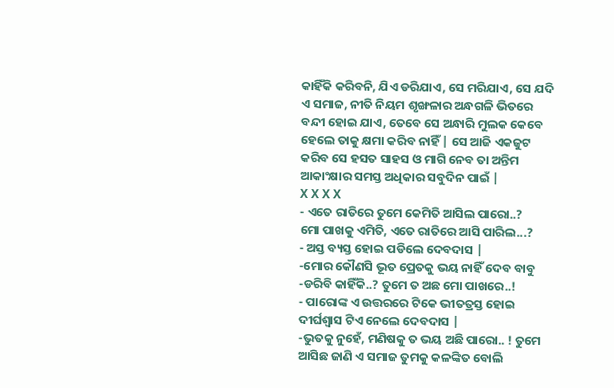କାହିଁକି କରିବନି, ଯିଏ ଡରିଯାଏ, ସେ ମରିଯାଏ, ସେ ଯଦି ଏ ସମାଜ, ନୀତି ନିୟମ ଶୃଙ୍ଖଳାର ଅନ୍ଧଗଳି ଭିତରେ ବନ୍ଦୀ ହୋଇ ଯାଏ, ତେବେ ସେ ଅନ୍ଧାରି ମୁଲକ କେବେ ହେଲେ ତାକୁ କ୍ଷମା କରିବ ନାହିଁ | ସେ ଆଜି ଏକଜୁଟ କରିବ ସେ ହସତ ସାହସ ଓ ମାଗି ନେବ ତା ଅନ୍ତିମ ଆକାଂକ୍ଷାର ସମସ୍ତ ଅଧିକାର ସବୁଦିନ ପାଇଁ |
X X X X
- ଏତେ ରାତିରେ ତୁମେ କେମିତି ଆସିଲ ପାରୋ..?
ମୋ ପାଖକୁ ଏମିତି, ଏତେ ରାତିରେ ଆସି ପାରିଲ...?
- ଅସ୍ତ ବ୍ୟସ୍ତ ହୋଇ ପଡିଲେ ଦେବଦାସ |
-ମୋର କୌଣସି ଭୂତ ପ୍ରେତକୁ ଭୟ ନାହିଁ ଦେବ ବାବୁ -ଡରିବି କାହିଁକି..? ତୁମେ ତ ଅଛ ମୋ ପାଖରେ..!
- ପାରୋଙ୍କ ଏ ଉତ୍ତରରେ ଟିକେ ଭୀତତ୍ରସ୍ତ ହୋଇ ଦୀର୍ଘଶ୍ୱାସ ଟିଏ ନେଲେ ଦେବଦାସ |
-ଭୁତକୁ ନୁହେଁ, ମଣିଷକୁ ତ ଭୟ ଅଛି ପାରୋ.. ! ତୁମେ ଆସିଛ ଜାଣି ଏ ସମାଜ ତୁମକୁ କଳଙ୍କିତ ବୋଲି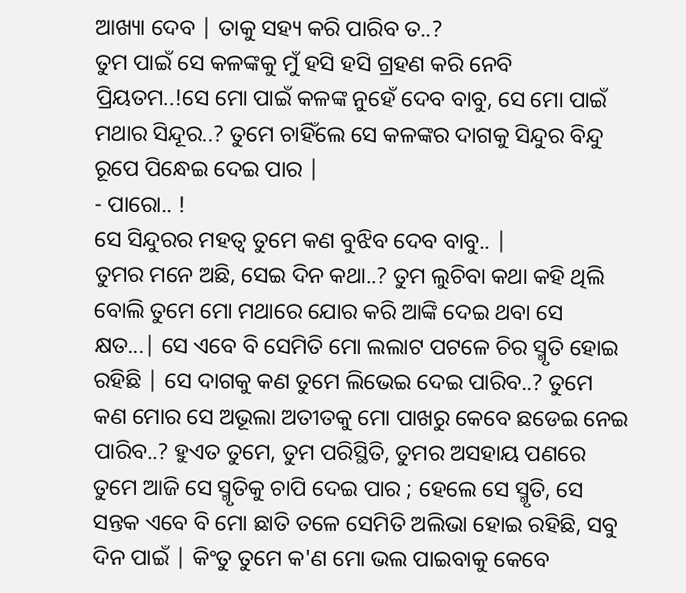ଆଖ୍ୟା ଦେବ | ତାକୁ ସହ୍ୟ କରି ପାରିବ ତ..?
ତୁମ ପାଇଁ ସେ କଳଙ୍କକୁ ମୁଁ ହସି ହସି ଗ୍ରହଣ କରି ନେବି ପ୍ରିୟତମ..!ସେ ମୋ ପାଇଁ କଳଙ୍କ ନୁହେଁ ଦେବ ବାବୁ, ସେ ମୋ ପାଇଁ ମଥାର ସିନ୍ଦୂର..? ତୁମେ ଚାହିଁଲେ ସେ କଳଙ୍କର ଦାଗକୁ ସିନ୍ଦୁର ବିନ୍ଦୁ ରୂପେ ପିନ୍ଧେଇ ଦେଇ ପାର |
- ପାରୋ.. !
ସେ ସିନ୍ଦୁରର ମହତ୍ୱ ତୁମେ କଣ ବୁଝିବ ଦେବ ବାବୁ.. |
ତୁମର ମନେ ଅଛି, ସେଇ ଦିନ କଥା..? ତୁମ ଲୁଚିବା କଥା କହି ଥିଲି ବୋଲି ତୁମେ ମୋ ମଥାରେ ଯୋର କରି ଆଙ୍କି ଦେଇ ଥବା ସେ କ୍ଷତ...| ସେ ଏବେ ବି ସେମିତି ମୋ ଲଲାଟ ପଟଳେ ଚିର ସ୍ମୃତି ହୋଇ ରହିଛି | ସେ ଦାଗକୁ କଣ ତୁମେ ଲିଭେଇ ଦେଇ ପାରିବ..? ତୁମେ କଣ ମୋର ସେ ଅଭୂଲା ଅତୀତକୁ ମୋ ପାଖରୁ କେବେ ଛଡେଇ ନେଇ ପାରିବ..? ହୁଏତ ତୁମେ, ତୁମ ପରିସ୍ଥିତି, ତୁମର ଅସହାୟ ପଣରେ ତୁମେ ଆଜି ସେ ସ୍ମୃତିକୁ ଚାପି ଦେଇ ପାର ; ହେଲେ ସେ ସ୍ମୃତି, ସେ ସନ୍ତକ ଏବେ ବି ମୋ ଛାତି ତଳେ ସେମିତି ଅଲିଭା ହୋଇ ରହିଛି, ସବୁ ଦିନ ପାଇଁ | କିଂତୁ ତୁମେ କ'ଣ ମୋ ଭଲ ପାଇବାକୁ କେବେ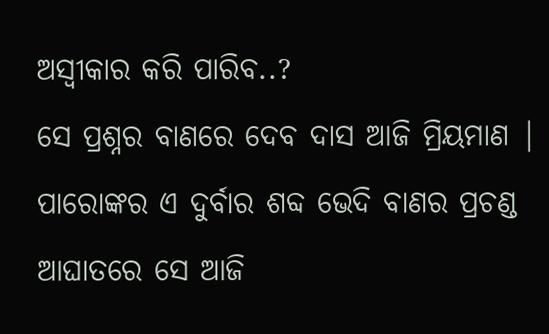ଅସ୍ବୀକାର କରି ପାରିବ..?
ସେ ପ୍ରଶ୍ନର ବାଣରେ ଦେବ ଦାସ ଆଜି ମ୍ରିୟମାଣ | ପାରୋଙ୍କର ଏ ଦୁର୍ବାର ଶବ୍ଦ ଭେଦି ବାଣର ପ୍ରଚଣ୍ଡ ଆଘାତରେ ସେ ଆଜି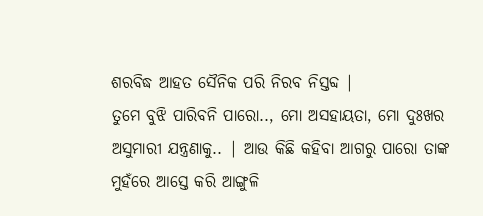ଶରବିଦ୍ଧ ଆହତ ସୈନିକ ପରି ନିରବ ନିସ୍ତବ୍ଦ |
ତୁମେ ବୁଝି ପାରିବନି ପାରୋ.., ମୋ ଅସହାୟତା, ମୋ ଦୁଃଖର ଅସୁମାରୀ ଯନ୍ତ୍ରଣାକୁ.. | ଆଉ କିଛି କହିବା ଆଗରୁ ପାରୋ ତାଙ୍କ ମୁହଁରେ ଆସ୍ତେ କରି ଆଙ୍ଗୁଳି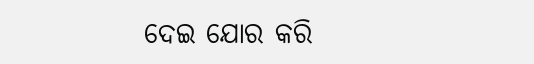ଦେଇ ଯୋର କରି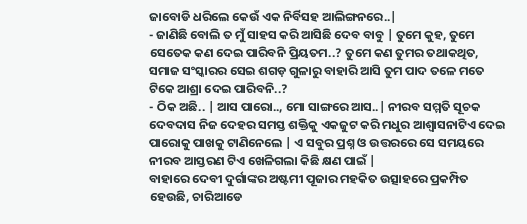ଜାବୋଡି ଧରିଲେ କେଉଁ ଏକ ନିର୍ବିସହ ଆଲିଙ୍ଗନରେ..|
- ଜାଣିଛି ବୋଲି ତ ମୁଁ ସାହସ କରି ଆସିଛି ଦେବ ବାବୁ | ତୁମେ କୁହ, ତୁମେ ସେତେକ କଣ ଦେଇ ପାରିବନି ପ୍ରିୟତମ..? ତୁମେ କଣ ତୁମର ତଥାକଥିତ, ସମାଜ ସଂସ୍କାରର ସେଇ ଶଗଡ଼ ଗୁଳାରୁ ବାହାରି ଆସି ତୁମ ପାଦ ତଳେ ମତେ ଟିକେ ଆଶ୍ରା ଦେଇ ପାରିବନି..?
- ଠିକ ଅଛି.. | ଆସ ପାରୋ.., ମୋ ସାଙ୍ଗରେ ଆସ..| ନୀରବ ସମ୍ମତି ସୂଚକ ଦେବଦାସ ନିଜ ଦେହର ସମସ୍ତ ଶକ୍ତିକୁ ଏକଜୁଟ କରି ମଧୁର ଆଶ୍ୱାସନାଟିଏ ଦେଇ ପାରୋକୁ ପାଖକୁ ଟାଣିନେଲେ | ଏ ସବୁର ପ୍ରଶ୍ନ ଓ ଉତ୍ତରରେ ସେ ସମୟରେ ନୀରବ ଆସ୍ତରଣ ଟିଏ ଖେଳିଗଲା କିଛି କ୍ଷଣ ପାଇଁ |
ବାହାରେ ଦେବୀ ଦୁର୍ଗାଙ୍କର ଅଷ୍ଟମୀ ପୂଜାର ମହକିତ ଉତ୍ସାହରେ ପ୍ରକମ୍ପିତ ହେଉଛି, ଚାରିଆଡେ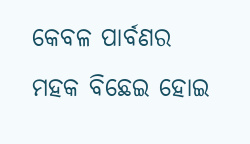କେବଳ ପାର୍ବଣର ମହକ ବିଛେଇ ହୋଇ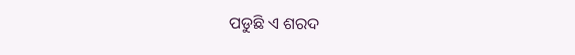ପଡୁଛି ଏ ଶରଦ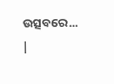ଉତ୍ସବରେ... |